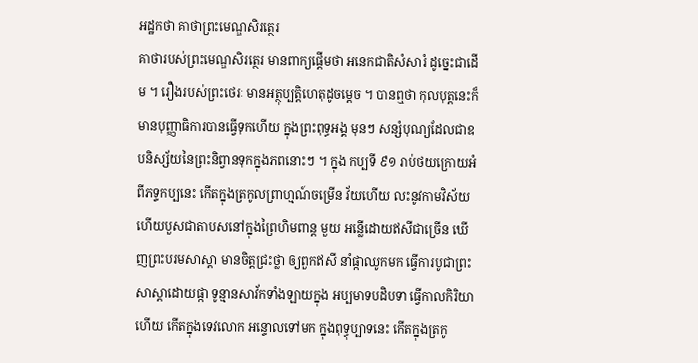អដ្ឋកថា គាថាព្រះមេណ្ឌសិរត្ថេរ
គាថារបស់ព្រះមេណ្ឌសិរត្ថេរ មានពាក្យផ្តើមថា អនេកជាតិសំសារំ ដូច្នេះជាដើម ។ រឿងរបស់ព្រះថេរៈ មានអត្ថុប្បត្តិហេតុដូចម្តេច ។ បានឮថា កុលបុត្តនេះក៏មានបុញ្ញាធិការបានធ្វើទុកហើយ ក្នុងព្រះពុទ្ធអង្គ មុនៗ សន្សំបុណ្យដែលជាឧបនិស្ស័យនៃព្រះនិព្វានទុកក្នុងភពនោះៗ ។ ក្នុង កប្បទី ៩១ រាប់ថយក្រោយអំពីភទ្ទកប្បនេះ កើតក្នុងត្រកូលព្រាហ្មណ៍ចម្រើន វ័យហើយ លះនូវកាមវិស័យហើយបួសជាតាបសនៅក្នុងព្រៃហិមពាន្ត មួយ អន្លើដោយឥសីជាច្រើន ឃើញព្រះបរមសាស្តា មានចិត្តជ្រះថ្លា ឲ្យពួកឥសី នាំផ្កាឈូកមក ធ្វើការបូជាព្រះសាស្តាដោយផ្កា ទូន្មានសាវ័កទាំងឡាយក្នុង អប្បមាទបដិបទា ធ្វើកាលកិរិយាហើយ កើតក្នុងទេវលោក អន្ទោលទៅមក ក្នុងពុទ្ធុប្បាទនេះ កើតក្នុងត្រកូ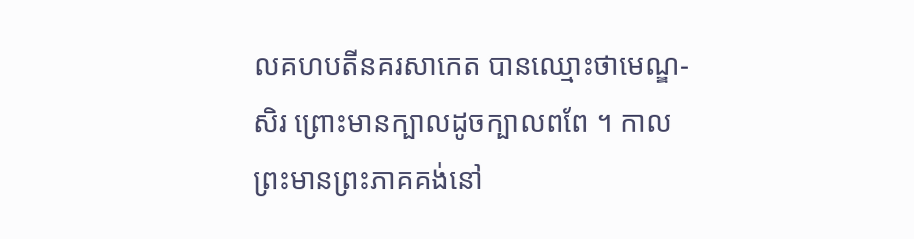លគហបតីនគរសាកេត បានឈ្មោះថាមេណ្ឌ- សិរ ព្រោះមានក្បាលដូចក្បាលពពែ ។ កាលព្រះមានព្រះភាគគង់នៅ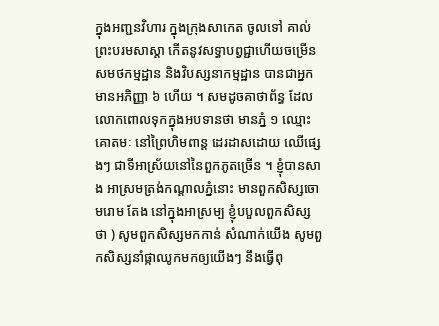ក្នុងអញ្ជនវិហារ ក្នុងក្រុងសាកេត ចូលទៅ គាល់ព្រះបរមសាស្តា កើតនូវសទ្ធាបព្វជ្ជាហើយចម្រើនសមថកម្មដ្ឋាន និងវិបស្សនាកម្មដ្ឋាន បានជាអ្នកមានអភិញ្ញា ៦ ហើយ ។ សមដូចគាថាព័ន្ធ ដែលលោកពោលទុកក្នុងអបទានថា មានភ្នំ ១ ឈ្មោះគោតមៈ នៅព្រៃហិមពាន្ត ដេរដាសដោយ ឈើផ្សេងៗ ជាទីអាស្រ័យនៅនៃពួកភូតច្រើន ។ ខ្ញុំបានសាង អាស្រមត្រង់កណ្តាលភ្នំនោះ មានពួកសិស្សចោមរោម តែង នៅក្នុងអាស្រម្ប ខ្ញុំបបួលពួកសិស្សថា ) សូមពួកសិស្សមកកាន់ សំណាក់យើង សូមពួកសិស្សនាំផ្កាឈូកមកឲ្យយើងៗ នឹងធ្វើពុ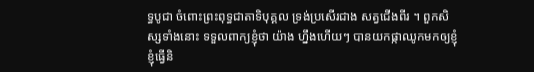ទ្ធបូជា ចំពោះព្រះពុទ្ធជាតាទិបុគ្គល ទ្រង់ប្រសើរជាង សត្វជើងពីរ ។ ពួកសិស្សទាំងនោះ ទទួលពាក្យខ្ញុំថា យ៉ាង ហ្នឹងហើយៗ បានយកផ្កាឈូកមកឲ្យខ្ញុំ ខ្ញុំធ្វើនិ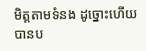មិត្តតាមទំនង ដូច្នោះហើយ បានប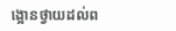ង្អោនថ្វាយដល់ព